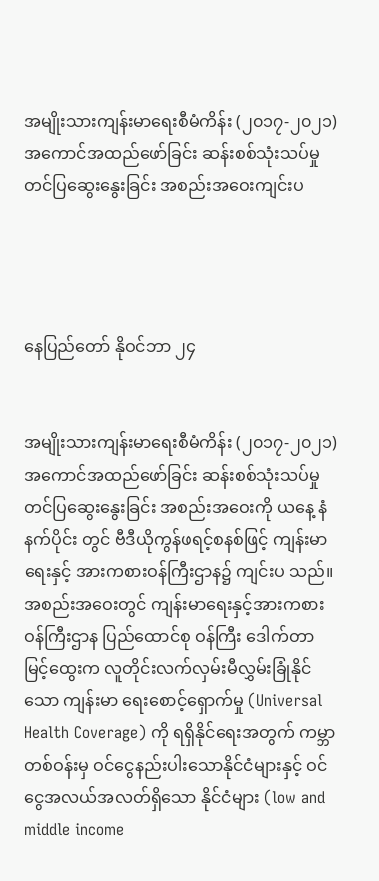အမျိုးသားကျန်းမာရေးစီမံကိန်း (၂၀၁၇-၂၀၂၁) အကောင်အထည်ဖော်ခြင်း ဆန်းစစ်သုံးသပ်မှုတင်ပြဆွေးနွေးခြင်း အစည်းအဝေးကျင်းပ




နေပြည်တော် နိုဝင်ဘာ ၂၄


အမျိုးသားကျန်းမာရေးစီမံကိန်း (၂၀၁၇-၂၀၂၁) အကောင်အထည်ဖော်ခြင်း ဆန်းစစ်သုံးသပ်မှု တင်ပြဆွေးနွေးခြင်း အစည်းအဝေးကို ယနေ့ နံနက်ပိုင်း တွင် ဗီဒီယိုကွန်ဖရင့်စနစ်ဖြင့် ကျန်းမာရေးနှင့် အားကစားဝန်ကြီးဌာန၌ ကျင်းပ သည်။
အစည်းအဝေးတွင် ကျန်းမာရေးနှင့်အားကစားဝန်ကြီးဌာန ပြည်ထောင်စု ဝန်ကြီး ဒေါက်တာမြင့်ထွေးက လူတိုင်းလက်လှမ်းမီလွှမ်းခြုံနိုင်သော ကျန်းမာ ရေးစောင့်ရှောက်မှု (Universal Health Coverage) ကို ရရှိနိုင်ရေးအတွက် ကမ္ဘာတစ်ဝန်းမှ ဝင်ငွေနည်းပါးသောနိုင်ငံများနှင့် ဝင်ငွေအလယ်အလတ်ရှိသော နိုင်ငံများ (low and middle income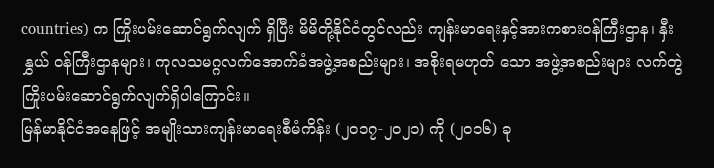countries) က ကြိုးပမ်းဆောင်ရွက်လျက် ရှိပြီး မိမိတို့နိုင်ငံတွင်လည်း ကျန်းမာရေးနှင့်အားကစားဝန်ကြီးဌာန၊ နှီးနွှယ် ဝန်ကြီးဌာနများ၊ ကုလသမဂ္ဂလက်အောက်ခံအဖွဲ့အစည်းများ၊ အစိုးရမဟုတ် သော အဖွဲ့အစည်းများ လက်တွဲကြိုးပမ်းဆောင်ရွက်လျက်ရှိပါကြောင်း။
မြန်မာနိုင်ငံအနေဖြင့် အမျိုးသားကျန်းမာရေးစီမံကိန်း (၂၀၁၇-၂၀၂၁) ကို (၂၀၁၆) ခု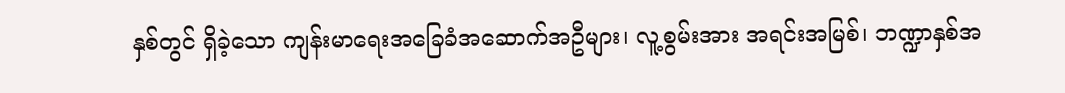နှစ်တွင် ရှိခဲ့သော ကျန်းမာရေးအခြေခံအဆောက်အဦများ၊ လူ့စွမ်းအား အရင်းအမြစ်၊ ဘဏ္ဍာနှစ်အ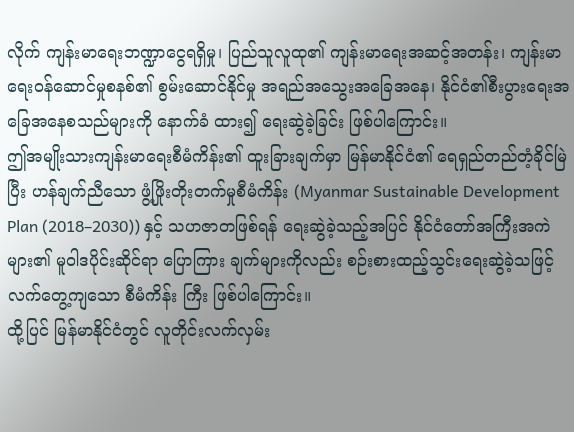လိုက် ကျန်းမာရေးဘဏ္ဍာငွေရရှိမှု၊ ပြည်သူလူထု၏ ကျန်းမာရေးအဆင့်အတန်း၊ ကျန်းမာရေးဝန်ဆောင်မှုစနစ်၏ စွမ်းဆောင်နိုင်မှု အရည်အသွေးအခြေအနေ၊ နိုင်ငံ၏စီးပွားရေးအခြေအနေစသည်များကို နောက်ခံ ထား၍ ရေးဆွဲခဲ့ခြင်း ဖြစ်ပါကြောင်း။
ဤအမျိုးသားကျန်းမာရေးစီမံကိန်း၏ ထူးခြားချက်မှာ မြန်မာနိုင်ငံ၏ ရေရှည်တည်တံ့ခိုင်မြဲပြီး ဟန်ချက်ညီသော ဖွံ့ဖြိုးတိုးတက်မှုစီမံကိန်း (Myanmar Sustainable Development Plan (2018–2030)) နှင့် သဟဇာတဖြစ်ရန် ရေးဆွဲခဲ့သည့်အပြင် နိုင်ငံတော်အကြီးအကဲများ၏ မူဝါဒပိုင်းဆိုင်ရာ ပြောကြား ချက်များကိုလည်း စဉ်းစားထည့်သွင်းရေးဆွဲခဲ့သဖြင့် လက်တွေ့ကျသော စီမံကိန်း ကြီး ဖြစ်ပါကြောင်း။
ထို့ပြင် မြန်မာနိုင်ငံတွင် လူတိုင်းလက်လှမ်း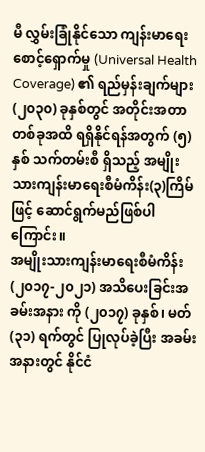မီ လွှမ်းခြုံနိုင်သော ကျန်းမာရေး စောင့်ရှောက်မှု (Universal Health Coverage) ၏ ရည်မှန်းချက်များ (၂၀၃၀) ခုနှစ်တွင် အတိုင်းအတာတစ်ခုအထိ ရရှိနိုင်ရန်အတွက် (၅) နှစ် သက်တမ်းစီ ရှိသည့် အမျိုးသားကျန်းမာရေးစီမံကိန်း(၃)ကြိမ်ဖြင့် ဆောင်ရွက်မည်ဖြစ်ပါ ကြောင်း။
အမျိုးသားကျန်းမာရေးစီမံကိန်း (၂၀၁၇-၂၀၂၁) အသိပေးခြင်းအခမ်းအနား ကို (၂၀၁၇) ခုနှစ်၊ မတ် (၃၁) ရက်တွင် ပြုလုပ်ခဲ့ပြီး အခမ်းအနားတွင် နိုင်ငံ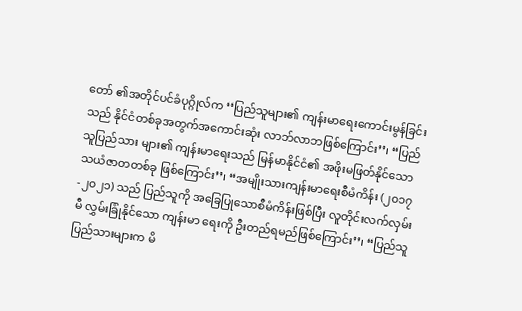တော် ၏အတိုင်ပင်ခံပုဂ္ဂိုလ်က ‘‘ပြည်သူများ၏ ကျန်းမာရေးကောင်းမွန်ခြင်းသည် နိုင်ငံတစ်ခုအတွက်အကောင်းဆုံး လာဘ်လာဘဖြစ်ကြောင်း’’၊ ‘‘ပြည်သူပြည်သား များ၏ ကျန်းမာရေးသည် မြန်မာနိုင်ငံ၏ အဖိုးမဖြတ်နိုင်သော သယံဇာတတစ်ခု ဖြစ်ကြောင်း’’၊ ‘‘အမျိုးသားကျန်းမာရေးစီမံကိန်း (၂၀၁၇-၂၀၂၁) သည် ပြည်သူကို အခြေပြုသောစီမံကိန်းဖြစ်ပြီး လူတိုင်းလက်လှမ်းမီ လွှမ်းခြုံနိုင်သော ကျန်းမာ ရေးကို ဦးတည်ရမည်ဖြစ်ကြောင်း’’၊ ‘‘ပြည်သူပြည်သားများက မိ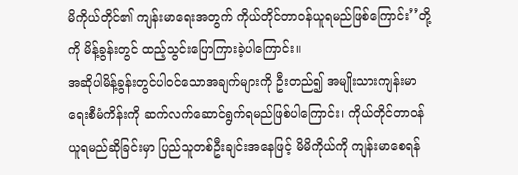မိကိုယ်တိုင်၏ ကျန်းမာရေးအတွက် ကိုယ်တိုင်တာဝန်ယူရမည်ဖြစ်ကြောင်း’’တို့ကို မိန့်ခွန်းတွင် ထည့်သွင်းပြောကြားခဲ့ပါကြောင်း။
အဆိုပါမိန့်ခွန်းတွင်ပါဝင်သောအချက်များကို ဦးတည်၍ အမျိုးသားကျန်းမာ ရေးစီမံကိန်းကို ဆက်လက်ဆောင်ရွက်ရမည်ဖြစ်ပါကြောင်း၊ ကိုယ်တိုင်တာဝန် ယူရမည်ဆိုခြင်းမှာ ပြည်သူတစ်ဦးချင်းအနေဖြင့် မိမိကိုယ်ကို ကျန်းမာစေရန်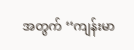အတွက် ‘‘ကျန်းမာ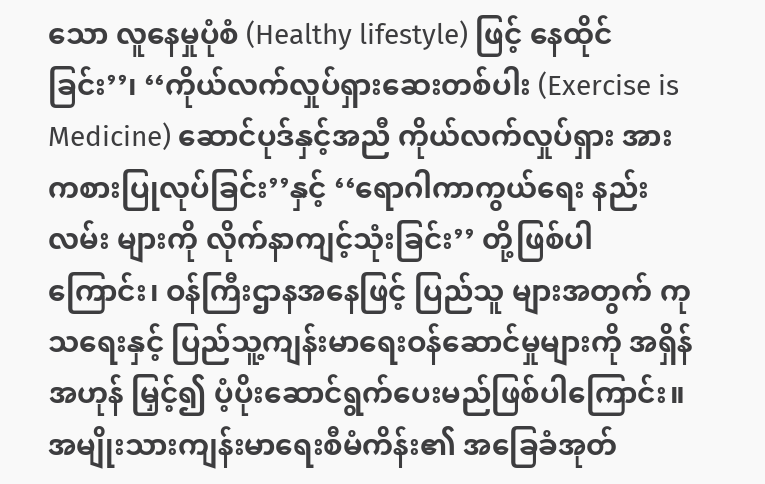သော လူနေမှုပုံစံ (Healthy lifestyle) ဖြင့် နေထိုင်ခြင်း’’၊ ‘‘ကိုယ်လက်လှုပ်ရှားဆေးတစ်ပါး (Exercise is Medicine) ဆောင်ပုဒ်နှင့်အညီ ကိုယ်လက်လှုပ်ရှား အားကစားပြုလုပ်ခြင်း’’နှင့် ‘‘ရောဂါကာကွယ်ရေး နည်းလမ်း များကို လိုက်နာကျင့်သုံးခြင်း’’ တို့ဖြစ်ပါကြောင်း၊ ဝန်ကြီးဌာနအနေဖြင့် ပြည်သူ များအတွက် ကုသရေးနှင့် ပြည်သူ့ကျန်းမာရေးဝန်ဆောင်မှုများကို အရှိန်အဟုန် မြှင့်၍ ပံ့ပိုးဆောင်ရွက်ပေးမည်ဖြစ်ပါကြောင်း။
အမျိုးသားကျန်းမာရေးစီမံကိန်း၏ အခြေခံအုတ်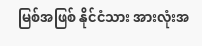မြစ်အဖြစ် နိုင်ငံသား အားလုံးအ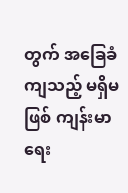တွက် အခြေခံကျသည့် မရှိမဖြစ် ကျန်းမာရေး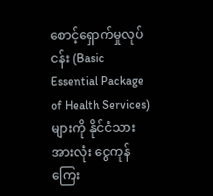စောင့်ရှောက်မှုလုပ်ငန်း (Basic Essential Package of Health Services) များကို နိုင်ငံသားအားလုံး ငွေကုန်ကြေး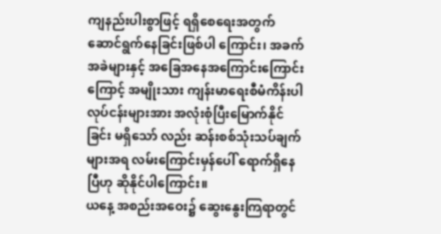ကျနည်းပါးစွာဖြင့် ရရှိစေရေးအတွက် ဆောင်ရွက်နေခြင်းဖြစ်ပါ ကြောင်း၊ အခက်အခဲများနှင့် အခြေအနေအကြောင်းကြောင်းကြောင့် အမျိုးသား ကျန်းမာရေးစီမံကိန်းပါ လုပ်ငန်းများအား အလုံးစုံပြီးမြောက်နိုင်ခြင်း မရှိသော် လည်း ဆန်းစစ်သုံးသပ်ချက်များအရ လမ်းကြောင်းမှန်ပေါ် ရောက်ရှိနေပြီဟု ဆိုနိုင်ပါကြောင်း။
ယနေ့ အစည်းအဝေး၌ ဆွေးနွေးကြရာတွင်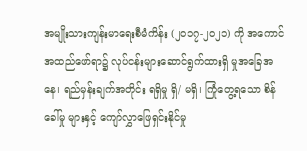အမျိုးသားကျန်းမာရေးစီမံကိန်း (၂၀၁၇-၂၀၂၁) ကို အကောင်အထည်ဖော်ရာ၌ လုပ်ငန်းများဆောင်ရွက်ထားရှိ မှုအခြေအနေ၊ ရည်မှန်းချက်အတိုင်း ရရှိမှု ရှိ/ မရှိ၊ ကြုံတွေ့ရသော စိန်ခေါ်မှု များနှင့် ကျော်လွှာဖြေရှင်းနိုင်မှု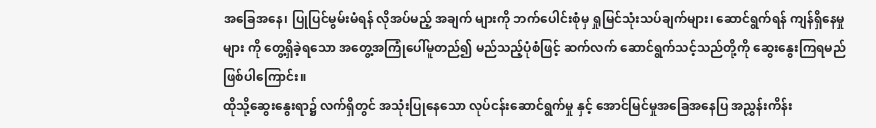အခြေအနေ၊ ပြုပြင်မွမ်းမံရန် လိုအပ်မည့် အချက် များကို ဘက်ပေါင်းစုံမှ ရှုမြင်သုံးသပ်ချက်များ၊ ဆောင်ရွက်ရန် ကျန်ရှိနေမှုများ ကို တွေ့ရှိခဲ့ရသော အတွေ့အကြုံပေါ်မူတည်၍ မည်သည့်ပုံစံဖြင့် ဆက်လက် ဆောင်ရွက်သင့်သည်တို့ကို ဆွေးနွေးကြရမည်ဖြစ်ပါကြောင်း။
ထိုသို့ဆွေးနွေးရာ၌ လက်ရှိတွင် အသုံးပြုနေသော လုပ်ငန်းဆောင်ရွက်မှု နှင့် အောင်မြင်မှုအခြေအနေပြ အညွှန်းကိန်း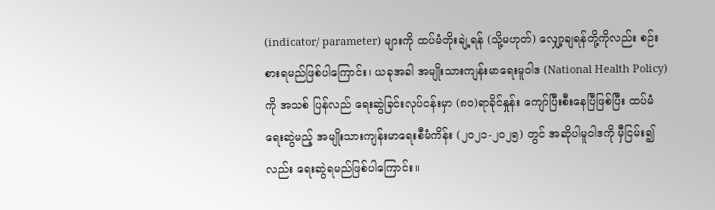(indicator/ parameter) များကို ထပ်မံတိုးချဲ့ရန် (သို့မဟုတ်) လျှော့ချရန်တို့ကိုလည်း စဉ်းစားရမည်ဖြစ်ပါကြောင်း၊ ယခုအခါ အမျိုးသားကျန်းမာရေးမူဝါဒ (National Health Policy) ကို အသစ် ပြန်လည် ရေးဆွဲခြင်းလုပ်ငန်းမှာ (၈၀)ရာခိုင်နှုန်း ကျော်ပြီးစီးနေပြီဖြစ်ပြီး ထပ်မံ ရေးဆွဲမည့် အမျိုးသားကျန်းမာရေးစီမံကိန်း (၂၀၂၁-၂၀၂၅) တွင် အဆိုပါမူဝါဒကို မှီငြမ်း၍လည်း ရေးဆွဲရမည်ဖြစ်ပါကြောင်း။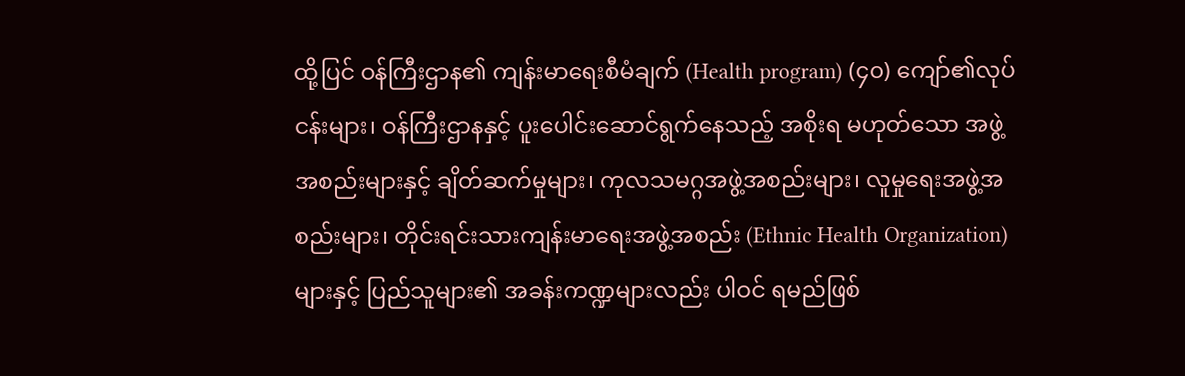ထို့ပြင် ဝန်ကြီးဌာန၏ ကျန်းမာရေးစီမံချက် (Health program) (၄၀) ကျော်၏လုပ်ငန်းများ၊ ဝန်ကြီးဌာနနှင့် ပူးပေါင်းဆောင်ရွက်နေသည့် အစိုးရ မဟုတ်သော အဖွဲ့အစည်းများနှင့် ချိတ်ဆက်မှုများ၊ ကုလသမဂ္ဂအဖွဲ့အစည်းများ၊ လူမှုရေးအဖွဲ့အစည်းများ၊ တိုင်းရင်းသားကျန်းမာရေးအဖွဲ့အစည်း (Ethnic Health Organization) များနှင့် ပြည်သူများ၏ အခန်းကဏ္ဍများလည်း ပါဝင် ရမည်ဖြစ်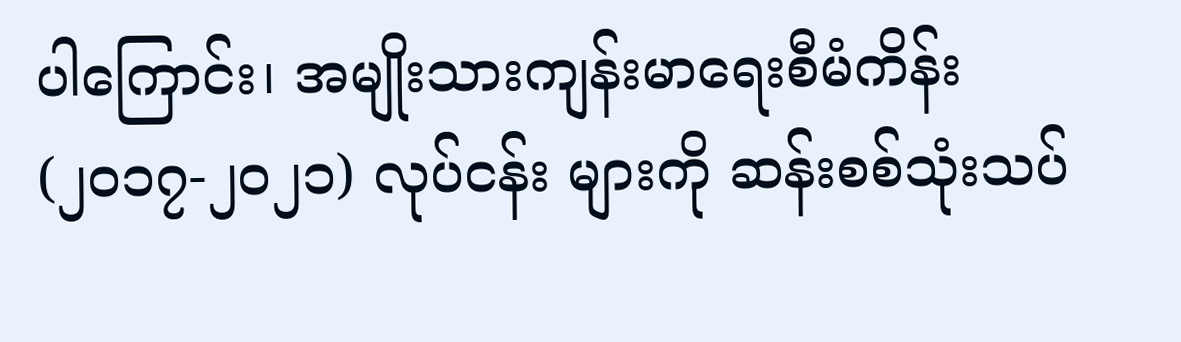ပါကြောင်း၊ အမျိုးသားကျန်းမာရေးစီမံကိန်း (၂၀၁၇-၂၀၂၁) လုပ်ငန်း များကို ဆန်းစစ်သုံးသပ်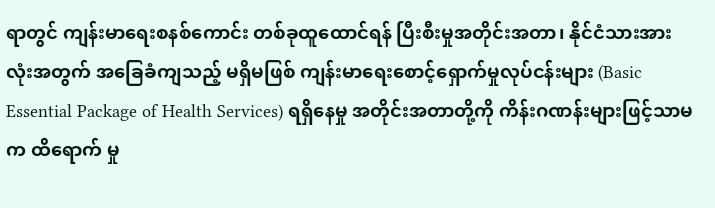ရာတွင် ကျန်းမာရေးစနစ်ကောင်း တစ်ခုထူထောင်ရန် ပြီးစီးမှုအတိုင်းအတာ၊ နိုင်ငံသားအားလုံးအတွက် အခြေခံကျသည့် မရှိမဖြစ် ကျန်းမာရေးစောင့်ရှောက်မှုလုပ်ငန်းများ (Basic Essential Package of Health Services) ရရှိနေမှု အတိုင်းအတာတို့ကို ကိန်းဂဏန်းများဖြင့်သာမက ထိရောက် မှု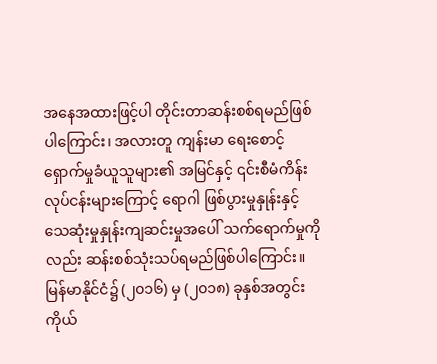အနေအထားဖြင့်ပါ တိုင်းတာဆန်းစစ်ရမည်ဖြစ်ပါကြောင်း၊ အလားတူ ကျန်းမာ ရေးစောင့်ရှောက်မှုခံယူသူများ၏ အမြင်နှင့် ၎င်းစီမံကိန်းလုပ်ငန်းများကြောင့် ရောဂါ ဖြစ်ပွားမှုနှုန်းနှင့် သေဆုံးမှုနှုန်းကျဆင်းမှုအပေါ် သက်ရောက်မှုကိုလည်း ဆန်းစစ်သုံးသပ်ရမည်ဖြစ်ပါကြောင်း။
မြန်မာနိုင်ငံ၌ (၂၀၁၆) မှ (၂၀၁၈) ခုနှစ်အတွင်း ကိုယ်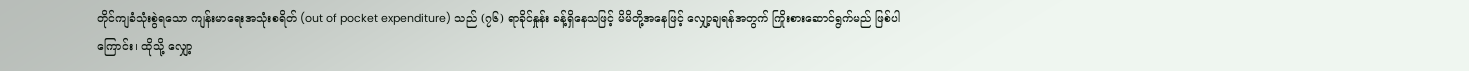တိုင်ကျခံသုံးစွဲရသော ကျန်းမာရေးအသုံးစရိတ် (out of pocket expenditure) သည် (၇၆) ရာခိုင်နှုန်း ခန့်ရှိနေသဖြင့် မိမိတို့အနေဖြင့် လျှော့ချရန်အတွက် ကြိုးစားဆောင်ရွက်မည် ဖြစ်ပါကြောင်း၊ ထိုသို့ လျှော့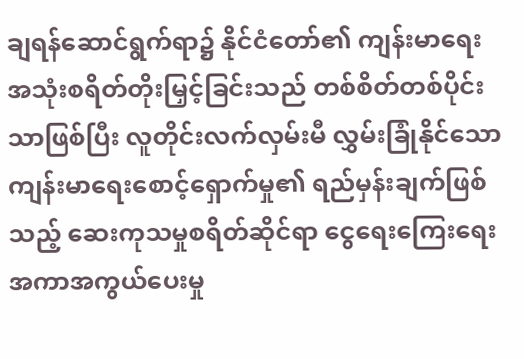ချရန်ဆောင်ရွက်ရာ၌ နိုင်ငံတော်၏ ကျန်းမာရေး အသုံးစရိတ်တိုးမြှင့်ခြင်းသည် တစ်စိတ်တစ်ပိုင်းသာဖြစ်ပြီး လူတိုင်းလက်လှမ်းမီ လွှမ်းခြုံနိုင်သော ကျန်းမာရေးစောင့်ရှောက်မှု၏ ရည်မှန်းချက်ဖြစ်သည့် ဆေးကုသမှုစရိတ်ဆိုင်ရာ ငွေရေးကြေးရေးအကာအကွယ်ပေးမှု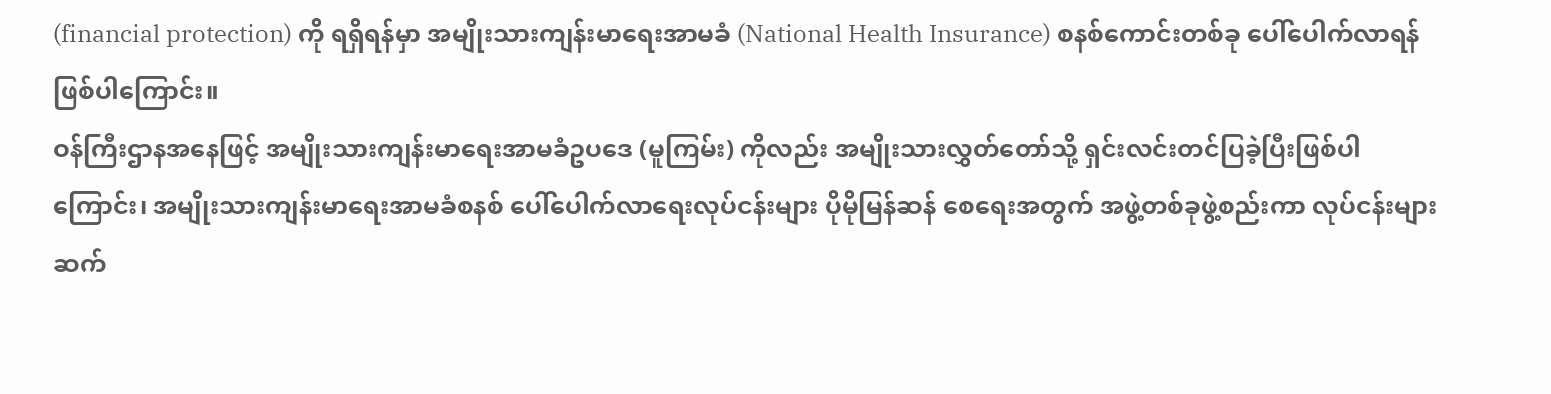(financial protection) ကို ရရှိရန်မှာ အမျိုးသားကျန်းမာရေးအာမခံ (National Health Insurance) စနစ်ကောင်းတစ်ခု ပေါ်ပေါက်လာရန်ဖြစ်ပါကြောင်း။
ဝန်ကြီးဌာနအနေဖြင့် အမျိုးသားကျန်းမာရေးအာမခံဥပဒေ (မူကြမ်း) ကိုလည်း အမျိုးသားလွှတ်တော်သို့ ရှင်းလင်းတင်ပြခဲ့ပြီးဖြစ်ပါကြောင်း၊ အမျိုးသားကျန်းမာရေးအာမခံစနစ် ပေါ်ပေါက်လာရေးလုပ်ငန်းများ ပိုမိုမြန်ဆန် စေရေးအတွက် အဖွဲ့တစ်ခုဖွဲ့စည်းကာ လုပ်ငန်းများ ဆက်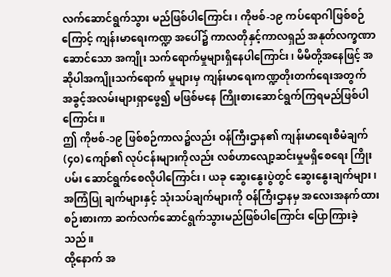လက်ဆောင်ရွက်သွား မည်ဖြစ်ပါကြောင်း၊ ကိုဗစ်-၁၉ ကပ်ရောဂါဖြစ်စဉ်ကြောင့် ကျန်းမာရေးကဏ္ဍ အပေါ်၌ ကာလတိုနှင့်ကာလရှည် အနုတ်လက္ခဏာဆောင်သော အကျိုး သက်ရောက်မှုများရှိနေပါကြောင်း၊ မိမိတို့အနေဖြင့် အဆိုပါအကျိုးသက်ရောက် မှုများမှ ကျန်းမာရေးကဏ္ဍတိုးတက်ရေးအတွက် အခွင့်အလမ်းများရှာဖွေ၍ မဖြစ်မနေ ကြိုးစားဆောင်ရွက်ကြရမည်ဖြစ်ပါကြောင်း။
ဤ ကိုဗစ်-၁၉ ဖြစ်စဉ်ကာလ၌လည်း ဝန်ကြီးဌာန၏ ကျန်းမာရေးစီမံချက် (၄၀) ကျော်၏ လုပ်ငန်းများကိုလည်း လစ်ဟာလျော့ဆင်းမှုမရှိစေရေး ကြိုးပမ်း ဆောင်ရွက်စေလိုပါကြောင်း၊ ယခု ဆွေးနွေးပွဲတွင် ဆွေးနွေးချက်များ၊ အကြံပြု ချက်များနှင့် သုံးသပ်ချက်များကို ဝန်ကြီးဌာနမှ အလေးအနက်ထားစဉ်းစားကာ ဆက်လက်ဆောင်ရွက်သွားမည်ဖြစ်ပါကြောင်း ပြောကြားခဲ့သည်။
ထို့နောက် အ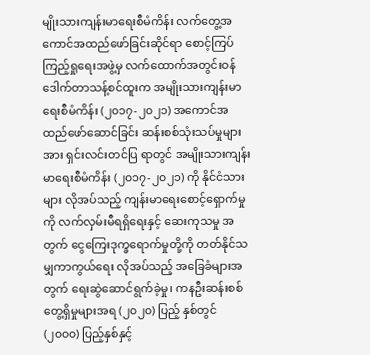မျိုးသားကျန်းမာရေးစီမံကိန်း လက်တွေ့အကောင်အထည်ဖော်ခြင်းဆိုင်ရာ စောင့်ကြပ်ကြည့်ရှုရေးအဖွဲ့မှ လက်ထောက်အတွင်းဝန် ဒေါက်တာသန့်စင်ထူးက အမျိုးသားကျန်းမာရေးစီမံကိန်း (၂၀၁၇-၂၀၂၁) အကောင်အထည်ဖော်ဆောင်ခြင်း ဆန်းစစ်သုံးသပ်မှုများအား ရှင်းလင်းတင်ပြ ရာတွင် အမျိုးသားကျန်းမာရေးစီမံကိန်း (၂၀၁၇-၂၀၂၁) ကို နိုင်ငံသားများ လိုအပ်သည့် ကျန်းမာရေးစောင့်ရှောက်မှုကို လက်လှမ်းမီရရှိရေးနှင့် ဆေးကုသမှု အတွက် ငွေကြေးဒုက္ခရောက်မှုတို့ကို တတ်နိုင်သမျှကာကွယ်ရေး လိုအပ်သည့် အခြေခံများအတွက် ရေးဆွဲဆောင်ရွက်ခဲ့မှု၊ ကနဦးဆန်းစစ်တွေ့ရှိမှုများအရ (၂၀၂၀) ပြည့် နှစ်တွင် (၂၀၀၀) ပြည့်နှစ်နှင့်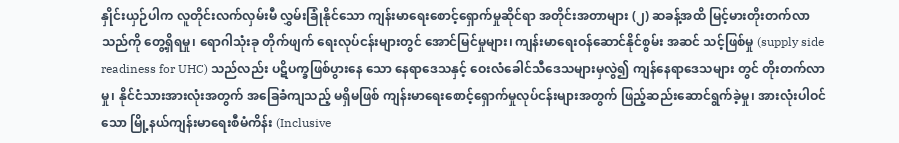နှိုင်းယှဉ်ပါက လူတိုင်းလက်လှမ်းမီ လွှမ်းခြုံနိုင်သော ကျန်းမာရေးစောင့်ရှောက်မှုဆိုင်ရာ အတိုင်းအတာများ (၂) ဆခန့်အထိ မြင့်မားတိုးတက်လာသည်ကို တွေ့ရှိရမှု၊ ရောဂါသုံးခု တိုက်ဖျက် ရေးလုပ်ငန်းများတွင် အောင်မြင်မှုများ၊ ကျန်းမာရေးဝန်ဆောင်နိုင်စွမ်း အဆင် သင့်ဖြစ်မှု (supply side readiness for UHC) သည်လည်း ပဋိပက္ခဖြစ်ပွားနေ သော နေရာဒေသနှင့် ဝေးလံခေါင်သီဒေသများမှလွဲ၍ ကျန်နေရာဒေသများ တွင် တိုးတက်လာမှု၊ နိုင်ငံသားအားလုံးအတွက် အခြေခံကျသည့် မရှိမဖြစ် ကျန်းမာရေးစောင့်ရှောက်မှုလုပ်ငန်းများအတွက် ဖြည့်ဆည်းဆောင်ရွက်ခဲ့မှု၊ အားလုံးပါဝင်သော မြို့နယ်ကျန်းမာရေးစီမံကိန်း (Inclusive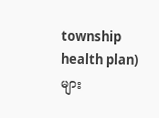township health plan) များ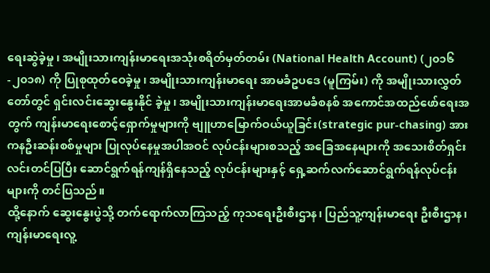ရေးဆွဲခဲ့မှု၊ အမျိုးသားကျန်းမာရေးအသုံးစရိတ်မှတ်တမ်း (National Health Account) (၂၀၁၆-၂၀၁၈) ကို ပြုစုထုတ်ဝေခဲ့မှု၊ အမျိုးသားကျန်းမာရေး အာမခံဥပဒေ (မူကြမ်း) ကို အမျိုးသားလွှတ်တော်တွင် ရှင်းလင်းဆွေးနွေးနိုင် ခဲ့မှု၊ အမျိုးသားကျန်းမာရေးအာမခံစနစ် အကောင်အထည်ဖော်ရေးအတွက် ကျန်းမာရေးစောင့်ရှောက်မှုများကို ဗျူဟာမြောက်ဝယ်ယူခြင်း(strategic pur-chasing) အား ကနဦးဆန်းစစ်မှုများ ပြုလုပ်နေမှုအပါအဝင် လုပ်ငန်းများစသည့် အခြေအနေများကို အသေးစိတ်ရှင်းလင်းတင်ပြပြီး ဆောင်ရွက်ရန်ကျန်ရှိနေသည့် လုပ်ငန်းများနှင့် ရှေ့ဆက်လက်ဆောင်ရွက်ရန်လုပ်ငန်းများကို တင်ပြသည်။
ထို့နောက် ဆွေးနွေးပွဲသို့ တက်ရောက်လာကြသည့် ကုသရေးဦးစီးဌာန၊ ပြည်သူ့ကျန်းမာရေး ဦးစီးဌာန၊ ကျန်းမာရေးလူ့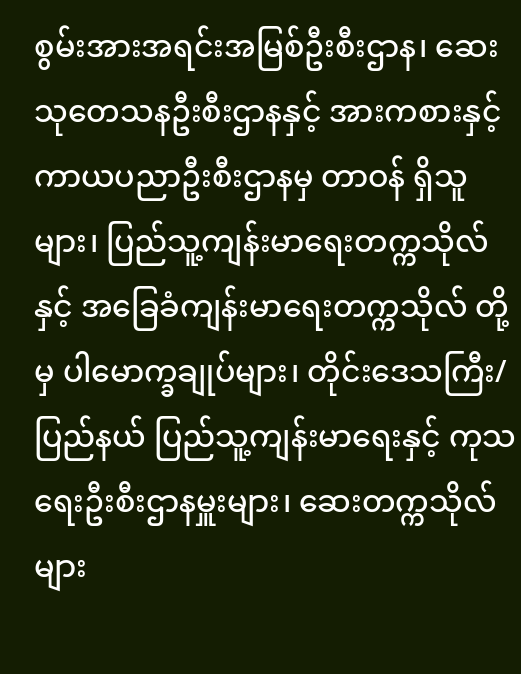စွမ်းအားအရင်းအမြစ်ဦးစီးဌာန၊ ဆေးသုတေသနဦးစီးဌာနနှင့် အားကစားနှင့်ကာယပညာဦးစီးဌာနမှ တာဝန် ရှိသူများ၊ ပြည်သူ့ကျန်းမာရေးတက္ကသိုလ်နှင့် အခြေခံကျန်းမာရေးတက္ကသိုလ် တို့မှ ပါမောက္ခချုပ်များ၊ တိုင်းဒေသကြီး/ ပြည်နယ် ပြည်သူ့ကျန်းမာရေးနှင့် ကုသရေးဦးစီးဌာနမှူးများ၊ ဆေးတက္ကသိုလ်များ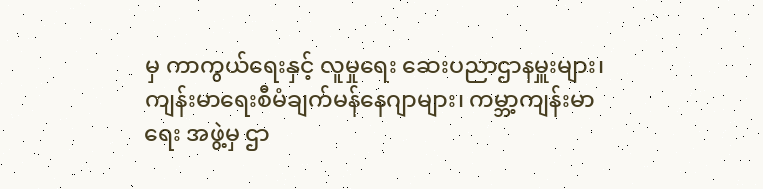မှ ကာကွယ်ရေးနှင့် လူမှုရေး ဆေးပညာဌာနမှူးများ၊ ကျန်းမာရေးစီမံချက်မန်နေဂျာများ၊ ကမ္ဘာ့ကျန်းမာရေး အဖွဲ့မှ ဌာ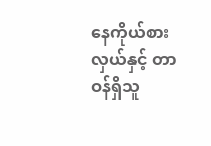နေကိုယ်စားလှယ်နှင့် တာဝန်ရှိသူ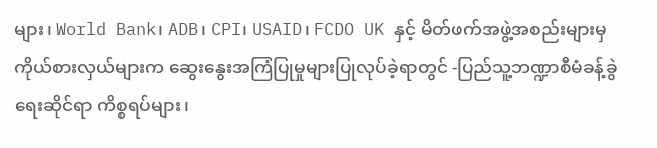များ၊ World Bank၊ ADB၊ CPI၊ USAID၊ FCDO UK နှင့် မိတ်ဖက်အဖွဲ့အစည်းများမှ ကိုယ်စားလှယ်များက ဆွေးနွေးအကြံပြုမှုများပြုလုပ်ခဲ့ရာတွင် -ပြည်သူ့ဘဏ္ဍာစီမံခန့်ခွဲရေးဆိုင်ရာ ကိစ္စရပ်များ၊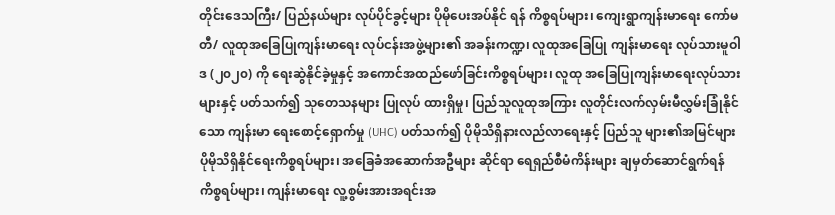တိုင်းဒေသကြီး/ ပြည်နယ်များ လုပ်ပိုင်ခွင့်များ ပိုမိုပေးအပ်နိုင် ရန် ကိစ္စရပ်များ၊ ကျေးရွာကျန်းမာရေး ကော်မတီ/ လူထုအခြေပြုကျန်းမာရေး လုပ်ငန်းအဖွဲ့များ၏ အခန်းကဏ္ဍ၊ လူထုအခြေပြု ကျန်းမာရေး လုပ်သားမူဝါဒ (၂၀၂၀) ကို ရေးဆွဲနိုင်ခဲ့မှုနှင့် အကောင်အထည်ဖော်ခြင်းကိစ္စရပ်များ၊ လူထု အခြေပြုကျန်းမာရေးလုပ်သားများနှင့် ပတ်သက်၍ သုတေသနများ ပြုလုပ် ထားရှိမှု၊ ပြည်သူလူထုအကြား လူတိုင်းလက်လှမ်းမီလွှမ်းခြုံနိုင်သော ကျန်းမာ ရေးစောင့်ရှောက်မှု (UHC) ပတ်သက်၍ ပိုမိုသိရှိနားလည်လာရေးနှင့် ပြည်သူ များ၏အမြင်များ ပိုမိုသိရှိနိုင်ရေးကိစ္စရပ်များ၊ အခြေခံအဆောက်အဦများ ဆိုင်ရာ ရေရှည်စီမံကိန်းများ ချမှတ်ဆောင်ရွက်ရန်ကိစ္စရပ်များ၊ ကျန်းမာရေး လူ့စွမ်းအားအရင်းအ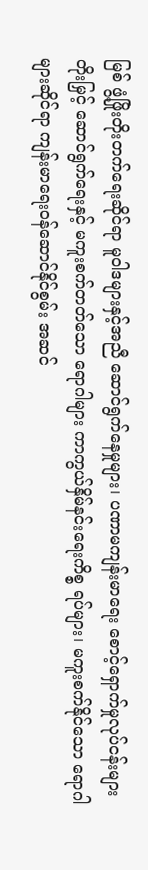မြစ် ဖွံ့ဖြိုးတိုးတက်ရေးဆိုင်ရာ မူဝါဒများနှင့်အညီ ဆောင်ရွက်နေမှုများ၊ ပဏာမကျန်းမာရေး စောင့်ရှောက်မှုလုပ်ငန်းများ တိုးမြှင့် ဆောင်ရွက်ရေးနှင့် မကူးစက်တတ်သော ရောဂါများ ကာကွယ်နှိမ်နင်းရေးကိစ္စ ရပ်များ၊ မကူးစက်နိုင်သော ရောဂါများဆိုင်ရာ ကျန်းမာရေးဝန်ဆောင်နိုင်စွမ်း အဆင်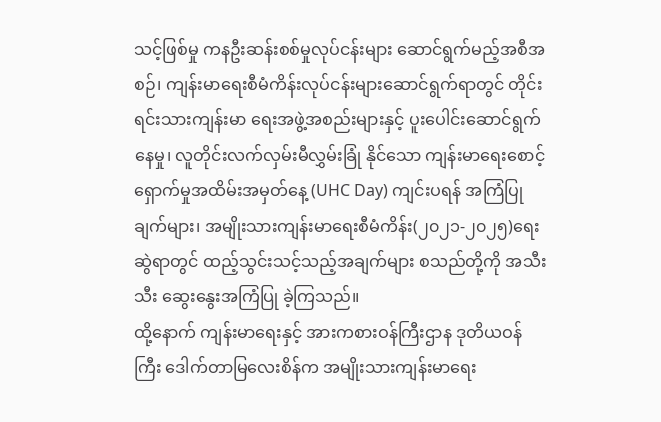သင့်ဖြစ်မှု ကနဦးဆန်းစစ်မှုလုပ်ငန်းများ ဆောင်ရွက်မည့်အစီအစဉ်၊ ကျန်းမာရေးစီမံကိန်းလုပ်ငန်းများဆောင်ရွက်ရာတွင် တိုင်းရင်းသားကျန်းမာ ရေးအဖွဲ့အစည်းများနှင့် ပူးပေါင်းဆောင်ရွက်နေမှု၊ လူတိုင်းလက်လှမ်းမီလွှမ်းခြုံ နိုင်သော ကျန်းမာရေးစောင့်ရှောက်မှုအထိမ်းအမှတ်နေ့ (UHC Day) ကျင်းပရန် အကြံပြုချက်များ၊ အမျိုးသားကျန်းမာရေးစီမံကိန်း(၂၀၂၁-၂၀၂၅)ရေးဆွဲရာတွင် ထည့်သွင်းသင့်သည့်အချက်များ စသည်တို့ကို အသီးသီး ဆွေးနွေးအကြံပြု ခဲ့ကြသည်။
ထို့နောက် ကျန်းမာရေးနှင့် အားကစားဝန်ကြီးဌာန ဒုတိယဝန်ကြီး ဒေါက်တာမြလေးစိန်က အမျိုးသားကျန်းမာရေး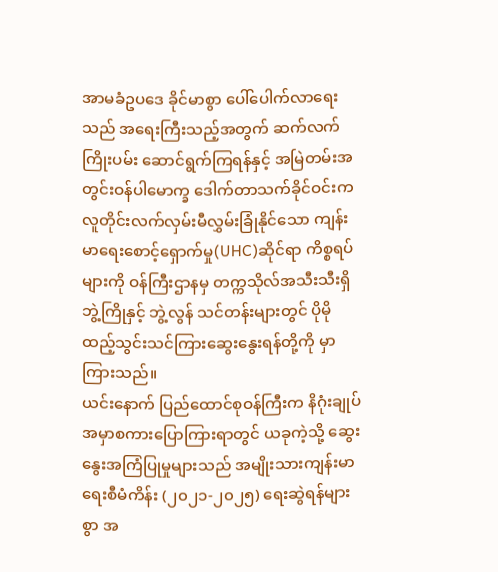အာမခံဥပဒေ ခိုင်မာစွာ ပေါ်ပေါက်လာရေးသည် အရေးကြီးသည့်အတွက် ဆက်လက်ကြိုးပမ်း ဆောင်ရွက်ကြရန်နှင့် အမြဲတမ်းအတွင်းဝန်ပါမောက္ခ ဒေါက်တာသက်ခိုင်ဝင်းက လူတိုင်းလက်လှမ်းမီလွှမ်းခြုံနိုင်သော ကျန်းမာရေးစောင့်ရှောက်မှု(UHC)ဆိုင်ရာ ကိစ္စရပ်များကို ဝန်ကြီးဌာနမှ တက္ကသိုလ်အသီးသီးရှိ ဘွဲ့ကြိုနှင့် ဘွဲ့လွန် သင်တန်းများတွင် ပိုမိုထည့်သွင်းသင်ကြားဆွေးနွေးရန်တို့ကို မှာကြားသည်။
ယင်းနောက် ပြည်ထောင်စုဝန်ကြီးက နိဂုံးချုပ်အမှာစကားပြောကြားရာတွင် ယခုကဲ့သို့ ဆွေးနွေးအကြံပြုမှုများသည် အမျိုးသားကျန်းမာရေးစီမံကိန်း (၂၀၂၁-၂၀၂၅) ရေးဆွဲရန်များစွာ အ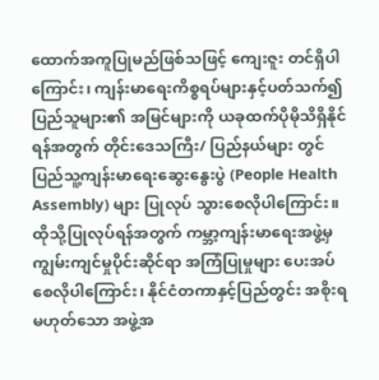ထောက်အကူပြုမည်ဖြစ်သဖြင့် ကျေးဇူး တင်ရှိပါကြောင်း၊ ကျန်းမာရေးကိစ္စရပ်များနှင့်ပတ်သက်၍ ပြည်သူများ၏ အမြင်များကို ယခုထက်ပိုမိုသိရှိနိုင်ရန်အတွက် တိုင်းဒေသကြီး/ ပြည်နယ်များ တွင် ပြည်သူ့ကျန်းမာရေးဆွေးနွေးပွဲ (People Health Assembly) များ ပြုလုပ် သွားစေလိုပါကြောင်း။
ထိုသို့ပြုလုပ်ရန်အတွက် ကမ္ဘာ့ကျန်းမာရေးအဖွဲ့မှ ကျွမ်းကျင်မှုပိုင်းဆိုင်ရာ အကြံပြုမှုများ ပေးအပ်စေလိုပါကြောင်း၊ နိုင်ငံတကာနှင့်ပြည်တွင်း အစိုးရ မဟုတ်သော အဖွဲ့အ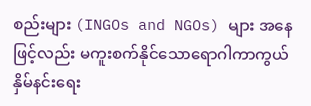စည်းများ (INGOs and NGOs) များ အနေဖြင့်လည်း မကူးစက်နိုင်သောရောဂါကာကွယ်နှိမ်နင်းရေး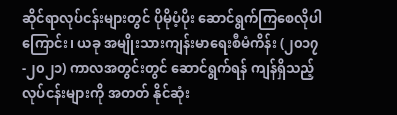ဆိုင်ရာလုပ်ငန်းများတွင် ပိုမိုပံ့ပိုး ဆောင်ရွက်ကြစေလိုပါကြောင်း၊ ယခု အမျိုးသားကျန်းမာရေးစီမံကိန်း (၂၀၁၇-၂၀၂၁) ကာလအတွင်းတွင် ဆောင်ရွက်ရန် ကျန်ရှိသည့်လုပ်ငန်းများကို အတတ် နိုင်ဆုံး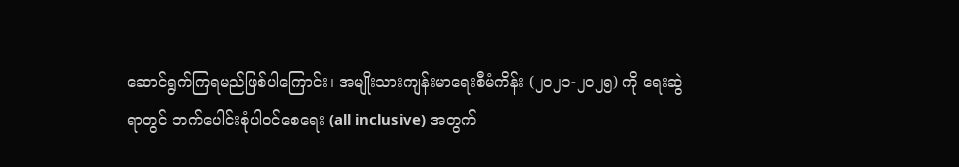ဆောင်ရွက်ကြရမည်ဖြစ်ပါကြောင်း၊ အမျိုးသားကျန်းမာရေးစီမံကိန်း (၂၀၂၁-၂၀၂၅) ကို ရေးဆွဲရာတွင် ဘက်ပေါင်းစုံပါဝင်စေရေး (all inclusive) အတွက်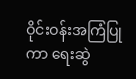ဝိုင်းဝန်းအကြံပြုကာ ရေးဆွဲ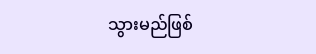သွားမည်ဖြစ်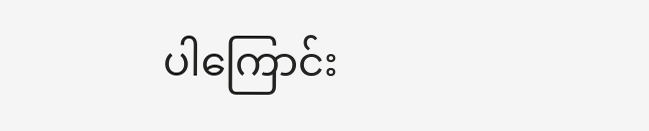ပါကြောင်း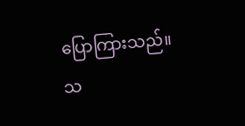ပြောကြားသည်။
သ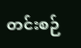တင်းစဉ်